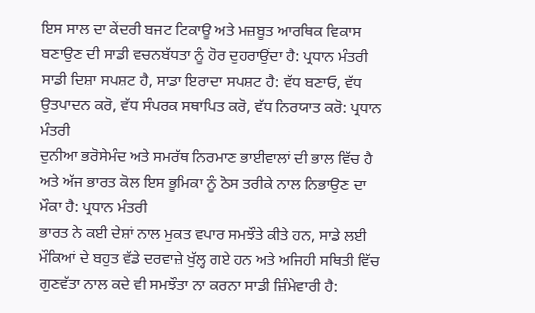ਇਸ ਸਾਲ ਦਾ ਕੇਂਦਰੀ ਬਜਟ ਟਿਕਾਊ ਅਤੇ ਮਜ਼ਬੂਤ ਆਰਥਿਕ ਵਿਕਾਸ ਬਣਾਉਣ ਦੀ ਸਾਡੀ ਵਚਨਬੱਧਤਾ ਨੂੰ ਹੋਰ ਦੁਹਰਾਉਂਦਾ ਹੈ: ਪ੍ਰਧਾਨ ਮੰਤਰੀ
ਸਾਡੀ ਦਿਸ਼ਾ ਸਪਸ਼ਟ ਹੈ, ਸਾਡਾ ਇਰਾਦਾ ਸਪਸ਼ਟ ਹੈ: ਵੱਧ ਬਣਾਓ, ਵੱਧ ਉਤਪਾਦਨ ਕਰੋ, ਵੱਧ ਸੰਪਰਕ ਸਥਾਪਿਤ ਕਰੋ, ਵੱਧ ਨਿਰਯਾਤ ਕਰੋ: ਪ੍ਰਧਾਨ ਮੰਤਰੀ
ਦੁਨੀਆ ਭਰੋਸੇਮੰਦ ਅਤੇ ਸਮਰੱਥ ਨਿਰਮਾਣ ਭਾਈਵਾਲਾਂ ਦੀ ਭਾਲ ਵਿੱਚ ਹੈ ਅਤੇ ਅੱਜ ਭਾਰਤ ਕੋਲ ਇਸ ਭੂਮਿਕਾ ਨੂੰ ਠੋਸ ਤਰੀਕੇ ਨਾਲ ਨਿਭਾਉਣ ਦਾ ਮੌਕਾ ਹੈ: ਪ੍ਰਧਾਨ ਮੰਤਰੀ
ਭਾਰਤ ਨੇ ਕਈ ਦੇਸ਼ਾਂ ਨਾਲ ਮੁਕਤ ਵਪਾਰ ਸਮਝੌਤੇ ਕੀਤੇ ਹਨ, ਸਾਡੇ ਲਈ ਮੌਕਿਆਂ ਦੇ ਬਹੁਤ ਵੱਡੇ ਦਰਵਾਜ਼ੇ ਖੁੱਲ੍ਹ ਗਏ ਹਨ ਅਤੇ ਅਜਿਹੀ ਸਥਿਤੀ ਵਿੱਚ ਗੁਣਵੱਤਾ ਨਾਲ ਕਦੇ ਵੀ ਸਮਝੌਤਾ ਨਾ ਕਰਨਾ ਸਾਡੀ ਜ਼ਿੰਮੇਵਾਰੀ ਹੈ: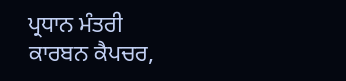ਪ੍ਰਧਾਨ ਮੰਤਰੀ
ਕਾਰਬਨ ਕੈਪਚਰ,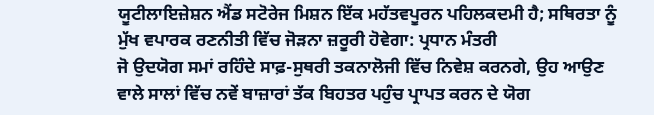ਯੂਟੀਲਾਇਜ਼ੇਸ਼ਨ ਐਂਡ ਸਟੋਰੇਜ ਮਿਸ਼ਨ ਇੱਕ ਮਹੱਤਵਪੂਰਨ ਪਹਿਲਕਦਮੀ ਹੈ; ਸਥਿਰਤਾ ਨੂੰ ਮੁੱਖ ਵਪਾਰਕ ਰਣਨੀਤੀ ਵਿੱਚ ਜੋੜਨਾ ਜ਼ਰੂਰੀ ਹੋਵੇਗਾ: ਪ੍ਰਧਾਨ ਮੰਤਰੀ
ਜੋ ਉਦਯੋਗ ਸਮਾਂ ਰਹਿੰਦੇ ਸਾਫ਼-ਸੁਥਰੀ ਤਕਨਾਲੋਜੀ ਵਿੱਚ ਨਿਵੇਸ਼ ਕਰਨਗੇ, ਉਹ ਆਉਣ ਵਾਲੇ ਸਾਲਾਂ ਵਿੱਚ ਨਵੇਂ ਬਾਜ਼ਾਰਾਂ ਤੱਕ ਬਿਹਤਰ ਪਹੁੰਚ ਪ੍ਰਾਪਤ ਕਰਨ ਦੇ ਯੋਗ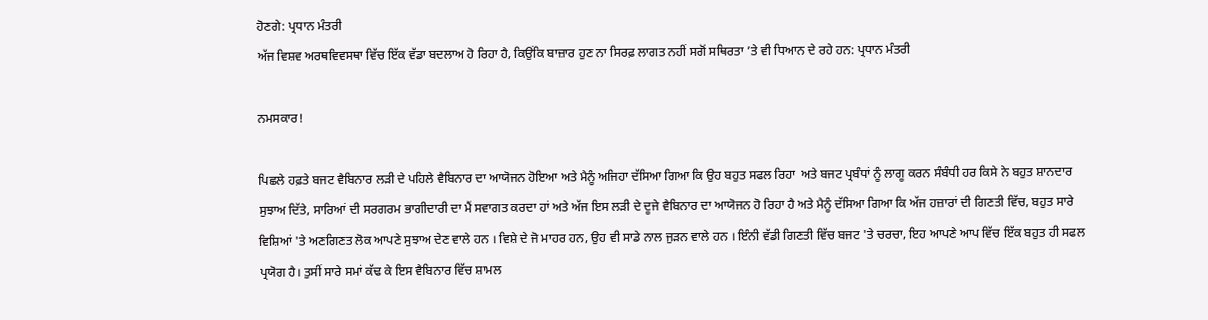ਹੋਣਗੇ: ਪ੍ਰਧਾਨ ਮੰਤਰੀ
ਅੱਜ ਵਿਸ਼ਵ ਅਰਥਵਿਵਸਥਾ ਵਿੱਚ ਇੱਕ ਵੱਡਾ ਬਦਲਾਅ ਹੋ ਰਿਹਾ ਹੈ, ਕਿਉਂਕਿ ਬਾਜ਼ਾਰ ਹੁਣ ਨਾ ਸਿਰਫ਼ ਲਾਗਤ ਨਹੀਂ ਸਗੋਂ ਸਥਿਰਤਾ ’ਤੇ ਵੀ ਧਿਆਨ ਦੇ ਰਹੇ ਹਨ: ਪ੍ਰਧਾਨ ਮੰਤਰੀ

ਨਮਸਕਾਰ!

ਪਿਛਲੇ ਹਫ਼ਤੇ ਬਜਟ ਵੈਬਿਨਾਰ ਲੜੀ ਦੇ ਪਹਿਲੇ ਵੈਬਿਨਾਰ ਦਾ ਆਯੋਜਨ ਹੋਇਆ ਅਤੇ ਮੈਨੂੰ ਅਜਿਹਾ ਦੱਸਿਆ ਗਿਆ ਕਿ ਉਹ ਬਹੁਤ ਸਫਲ ਰਿਹਾ  ਅਤੇ ਬਜਟ ਪ੍ਰਬੰਧਾਂ ਨੂੰ ਲਾਗੂ ਕਰਨ ਸੰਬੰਧੀ ਹਰ ਕਿਸੇ ਨੇ ਬਹੁਤ ਸ਼ਾਨਦਾਰ ਸੁਝਾਅ ਦਿੱਤੇ, ਸਾਰਿਆਂ ਦੀ ਸਰਗਰਮ ਭਾਗੀਦਾਰੀ ਦਾ ਮੈਂ ਸਵਾਗਤ ਕਰਦਾ ਹਾਂ ਅਤੇ ਅੱਜ ਇਸ ਲੜੀ ਦੇ ਦੂਜੇ ਵੈਬਿਨਾਰ ਦਾ ਆਯੋਜਨ ਹੋ ਰਿਹਾ ਹੈ ਅਤੇ ਮੈਨੂੰ ਦੱਸਿਆ ਗਿਆ ਕਿ ਅੱਜ ਹਜ਼ਾਰਾਂ ਦੀ ਗਿਣਤੀ ਵਿੱਚ, ਬਹੁਤ ਸਾਰੇ ਵਿਸ਼ਿਆਂ 'ਤੇ ਅਣਗਿਣਤ ਲੋਕ ਆਪਣੇ ਸੁਝਾਅ ਦੇਣ ਵਾਲੇ ਹਨ । ਵਿਸ਼ੇ ਦੇ ਜੋ ਮਾਹਰ ਹਨ, ਉਹ ਵੀ ਸਾਡੇ ਨਾਲ ਜੁੜਨ ਵਾਲੇ ਹਨ । ਇੰਨੀ ਵੱਡੀ ਗਿਣਤੀ ਵਿੱਚ ਬਜਟ 'ਤੇ ਚਰਚਾ, ਇਹ ਆਪਣੇ ਆਪ ਵਿੱਚ ਇੱਕ ਬਹੁਤ ਹੀ ਸਫਲ ਪ੍ਰਯੋਗ ਹੈ। ਤੁਸੀਂ ਸਾਰੇ ਸਮਾਂ ਕੱਢ ਕੇ ਇਸ ਵੈਬਿਨਾਰ ਵਿੱਚ ਸ਼ਾਮਲ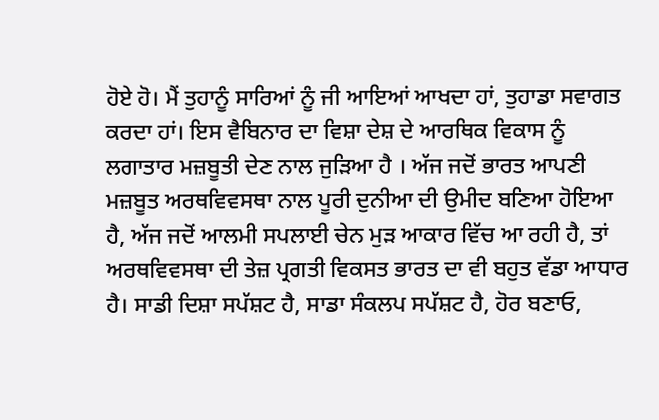ਹੋਏ ਹੋ। ਮੈਂ ਤੁਹਾਨੂੰ ਸਾਰਿਆਂ ਨੂੰ ਜੀ ਆਇਆਂ ਆਖਦਾ ਹਾਂ, ਤੁਹਾਡਾ ਸਵਾਗਤ ਕਰਦਾ ਹਾਂ। ਇਸ ਵੈਬਿਨਾਰ ਦਾ ਵਿਸ਼ਾ ਦੇਸ਼ ਦੇ ਆਰਥਿਕ ਵਿਕਾਸ ਨੂੰ ਲਗਾਤਾਰ ਮਜ਼ਬੂਤੀ ਦੇਣ ਨਾਲ ਜੁੜਿਆ ਹੈ । ਅੱਜ ਜਦੋਂ ਭਾਰਤ ਆਪਣੀ ਮਜ਼ਬੂਤ ਅਰਥਵਿਵਸਥਾ ਨਾਲ ਪੂਰੀ ਦੁਨੀਆ ਦੀ ਉਮੀਦ ਬਣਿਆ ਹੋਇਆ ਹੈ, ਅੱਜ ਜਦੋਂ ਆਲਮੀ ਸਪਲਾਈ ਚੇਨ ਮੁੜ ਆਕਾਰ ਵਿੱਚ ਆ ਰਹੀ ਹੈ, ਤਾਂ ਅਰਥਵਿਵਸਥਾ ਦੀ ਤੇਜ਼ ਪ੍ਰਗਤੀ ਵਿਕਸਤ ਭਾਰਤ ਦਾ ਵੀ ਬਹੁਤ ਵੱਡਾ ਆਧਾਰ ਹੈ। ਸਾਡੀ ਦਿਸ਼ਾ ਸਪੱਸ਼ਟ ਹੈ, ਸਾਡਾ ਸੰਕਲਪ ਸਪੱਸ਼ਟ ਹੈ, ਹੋਰ ਬਣਾਓ,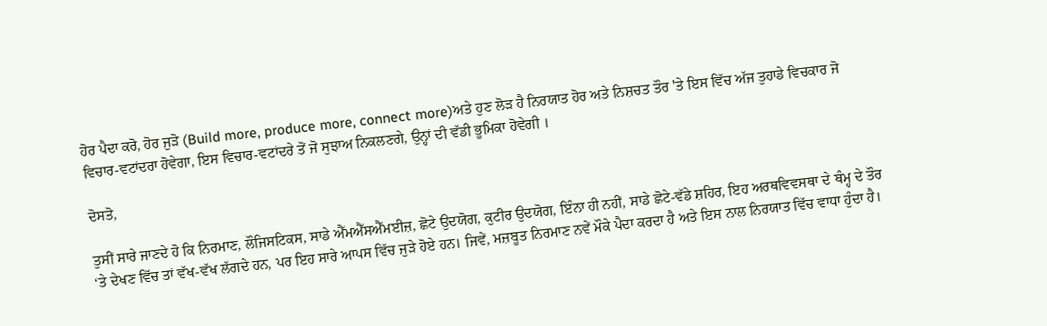ਹੋਰ ਪੈਦਾ ਕਰੋ, ਹੋਰ ਜੁੜੋ (Build more, produce more, connect more)ਅਤੇ ਹੁਣ ਲੋੜ ਹੈ ਨਿਰਯਾਤ ਹੋਰ ਅਤੇ ਨਿਸ਼ਚਤ ਤੌਰ 'ਤੇ ਇਸ ਵਿੱਚ ਅੱਜ ਤੁਹਾਡੇ ਵਿਚਕਾਰ ਜੋ ਵਿਚਾਰ-ਵਟਾਂਦਰਾ ਹੋਵੇਗਾ, ਇਸ ਵਿਚਾਰ-ਵਟਾਂਦਰੇ ਤੋਂ ਜੋ ਸੁਝਾਅ ਨਿਕਲਣਗੇ, ਉਨ੍ਹਾਂ ਦੀ ਵੱਡੀ ਭੂਮਿਕਾ ਹੋਵੇਗੀ ।

ਦੋਸਤੋ,

ਤੁਸੀਂ ਸਾਰੇ ਜਾਣਦੇ ਹੋ ਕਿ ਨਿਰਮਾਣ, ਲੌਜਿਸਟਿਕਸ, ਸਾਡੇ ਐੱਮਐੱਸਐੱਮਈਜ਼, ਛੋਟੇ ਉਦਯੋਗ, ਕੁਟੀਰ ਉਦਯੋਗ, ਇੰਨਾ ਹੀ ਨਹੀਂ, ਸਾਡੇ ਛੋਟੇ-ਵੱਡੇ ਸ਼ਹਿਰ, ਇਹ ਅਰਥਵਿਵਸਥਾ ਦੇ ਥੰਮ੍ਹ ਦੇ ਤੌਰ ‘ਤੇ ਦੇਖਣ ਵਿੱਚ ਤਾਂ ਵੱਖ-ਵੱਖ ਲੱਗਦੇ ਹਨ, ਪਰ ਇਹ ਸਾਰੇ ਆਪਸ ਵਿੱਚ ਜੁੜੇ ਹੋਏ ਹਨ। ਜਿਵੇਂ, ਮਜ਼ਬੂਤ ਨਿਰਮਾਣ ਨਵੇਂ ਮੌਕੇ ਪੈਦਾ ਕਰਦਾ ਹੈ ਅਤੇ ਇਸ ਨਾਲ ਨਿਰਯਾਤ ਵਿੱਚ ਵਾਧਾ ਹੁੰਦਾ ਹੈ।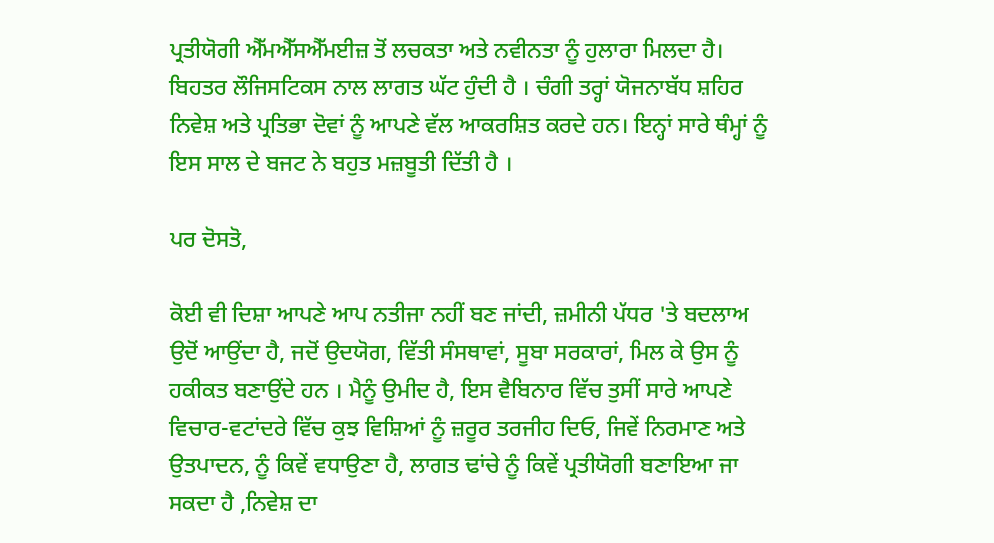ਪ੍ਰਤੀਯੋਗੀ ਐੱਮਐੱਸਐੱਮਈਜ਼ ਤੋਂ ਲਚਕਤਾ ਅਤੇ ਨਵੀਨਤਾ ਨੂੰ ਹੁਲਾਰਾ ਮਿਲਦਾ ਹੈ। ਬਿਹਤਰ ਲੌਜਿਸਟਿਕਸ ਨਾਲ ਲਾਗਤ ਘੱਟ ਹੁੰਦੀ ਹੈ । ਚੰਗੀ ਤਰ੍ਹਾਂ ਯੋਜਨਾਬੱਧ ਸ਼ਹਿਰ ਨਿਵੇਸ਼ ਅਤੇ ਪ੍ਰਤਿਭਾ ਦੋਵਾਂ ਨੂੰ ਆਪਣੇ ਵੱਲ ਆਕਰਸ਼ਿਤ ਕਰਦੇ ਹਨ। ਇਨ੍ਹਾਂ ਸਾਰੇ ਥੰਮ੍ਹਾਂ ਨੂੰ ਇਸ ਸਾਲ ਦੇ ਬਜਟ ਨੇ ਬਹੁਤ ਮਜ਼ਬੂਤੀ ਦਿੱਤੀ ਹੈ ।

ਪਰ ਦੋਸਤੋ,

ਕੋਈ ਵੀ ਦਿਸ਼ਾ ਆਪਣੇ ਆਪ ਨਤੀਜਾ ਨਹੀਂ ਬਣ ਜਾਂਦੀ, ਜ਼ਮੀਨੀ ਪੱਧਰ 'ਤੇ ਬਦਲਾਅ ਉਦੋਂ ਆਉਂਦਾ ਹੈ, ਜਦੋਂ ਉਦਯੋਗ, ਵਿੱਤੀ ਸੰਸਥਾਵਾਂ, ਸੂਬਾ ਸਰਕਾਰਾਂ, ਮਿਲ ਕੇ ਉਸ ਨੂੰ ਹਕੀਕਤ ਬਣਾਉਂਦੇ ਹਨ । ਮੈਨੂੰ ਉਮੀਦ ਹੈ, ਇਸ ਵੈਬਿਨਾਰ ਵਿੱਚ ਤੁਸੀਂ ਸਾਰੇ ਆਪਣੇ ਵਿਚਾਰ-ਵਟਾਂਦਰੇ ਵਿੱਚ ਕੁਝ ਵਿਸ਼ਿਆਂ ਨੂੰ ਜ਼ਰੂਰ ਤਰਜੀਹ ਦਿਓ, ਜਿਵੇਂ ਨਿਰਮਾਣ ਅਤੇ ਉਤਪਾਦਨ, ਨੂੰ ਕਿਵੇਂ ਵਧਾਉਣਾ ਹੈ, ਲਾਗਤ ਢਾਂਚੇ ਨੂੰ ਕਿਵੇਂ ਪ੍ਰਤੀਯੋਗੀ ਬਣਾਇਆ ਜਾ ਸਕਦਾ ਹੈ ,ਨਿਵੇਸ਼ ਦਾ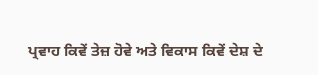ਪ੍ਰਵਾਹ ਕਿਵੇਂ ਤੇਜ਼ ਹੋਵੇ ਅਤੇ ਵਿਕਾਸ ਕਿਵੇਂ ਦੇਸ਼ ਦੇ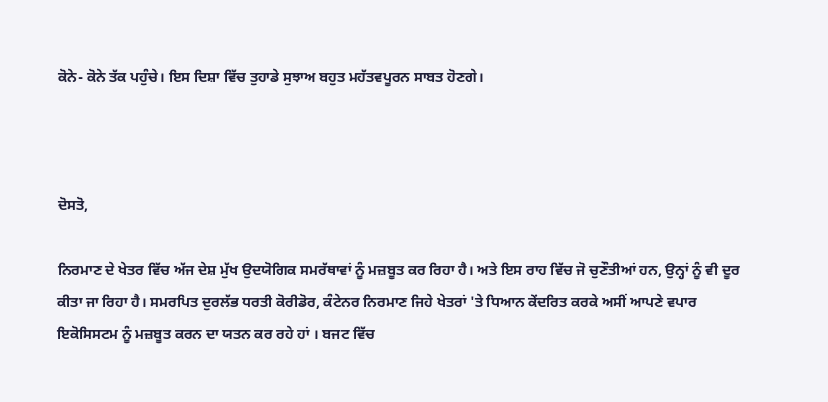ਕੋਨੇ- ਕੋਨੇ ਤੱਕ ਪਹੁੰਚੇ। ਇਸ ਦਿਸ਼ਾ ਵਿੱਚ ਤੁਹਾਡੇ ਸੁਝਾਅ ਬਹੁਤ ਮਹੱਤਵਪੂਰਨ ਸਾਬਤ ਹੋਣਗੇ।



ਦੋਸਤੋ,

ਨਿਰਮਾਣ ਦੇ ਖੇਤਰ ਵਿੱਚ ਅੱਜ ਦੇਸ਼ ਮੁੱਖ ਉਦਯੋਗਿਕ ਸਮਰੱਥਾਵਾਂ ਨੂੰ ਮਜ਼ਬੂਤ ਕਰ ਰਿਹਾ ਹੈ। ਅਤੇ ਇਸ ਰਾਹ ਵਿੱਚ ਜੋ ਚੁਣੌਤੀਆਂ ਹਨ, ਉਨ੍ਹਾਂ ਨੂੰ ਵੀ ਦੂਰ ਕੀਤਾ ਜਾ ਰਿਹਾ ਹੈ। ਸਮਰਪਿਤ ਦੁਰਲੱਭ ਧਰਤੀ ਕੋਰੀਡੋਰ, ਕੰਟੇਨਰ ਨਿਰਮਾਣ ਜਿਹੇ ਖੇਤਰਾਂ 'ਤੇ ਧਿਆਨ ਕੇਂਦਰਿਤ ਕਰਕੇ ਅਸੀਂ ਆਪਣੇ ਵਪਾਰ ਇਕੋਸਿਸਟਮ ਨੂੰ ਮਜ਼ਬੂਤ ਕਰਨ ਦਾ ਯਤਨ ਕਰ ਰਹੇ ਹਾਂ । ਬਜਟ ਵਿੱਚ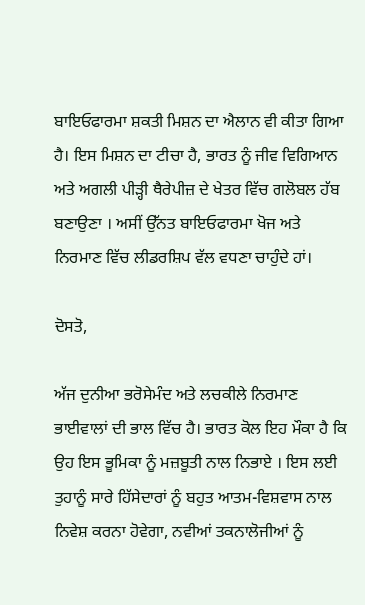ਬਾਇਓਫਾਰਮਾ ਸ਼ਕਤੀ ਮਿਸ਼ਨ ਦਾ ਐਲਾਨ ਵੀ ਕੀਤਾ ਗਿਆ ਹੈ। ਇਸ ਮਿਸ਼ਨ ਦਾ ਟੀਚਾ ਹੈ, ਭਾਰਤ ਨੂੰ ਜੀਵ ਵਿਗਿਆਨ ਅਤੇ ਅਗਲੀ ਪੀੜ੍ਹੀ ਥੈਰੇਪੀਜ਼ ਦੇ ਖੇਤਰ ਵਿੱਚ ਗਲੋਬਲ ਹੱਬ ਬਣਾਉਣਾ । ਅਸੀਂ ਉੱਨਤ ਬਾਇਓਫਾਰਮਾ ਖੋਜ ਅਤੇ ਨਿਰਮਾਣ ਵਿੱਚ ਲੀਡਰਸ਼ਿਪ ਵੱਲ ਵਧਣਾ ਚਾਹੁੰਦੇ ਹਾਂ।

ਦੋਸਤੋ,

ਅੱਜ ਦੁਨੀਆ ਭਰੋਸੇਮੰਦ ਅਤੇ ਲਚਕੀਲੇ ਨਿਰਮਾਣ ਭਾਈਵਾਲਾਂ ਦੀ ਭਾਲ ਵਿੱਚ ਹੈ। ਭਾਰਤ ਕੋਲ ਇਹ ਮੌਕਾ ਹੈ ਕਿ ਉਹ ਇਸ ਭੂਮਿਕਾ ਨੂੰ ਮਜ਼ਬੂਤੀ ਨਾਲ ਨਿਭਾਏ । ਇਸ ਲਈ ਤੁਹਾਨੂੰ ਸਾਰੇ ਹਿੱਸੇਦਾਰਾਂ ਨੂੰ ਬਹੁਤ ਆਤਮ-ਵਿਸ਼ਵਾਸ ਨਾਲ ਨਿਵੇਸ਼ ਕਰਨਾ ਹੋਵੇਗਾ, ਨਵੀਆਂ ਤਕਨਾਲੋਜੀਆਂ ਨੂੰ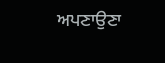ਅਪਣਾਉਣਾ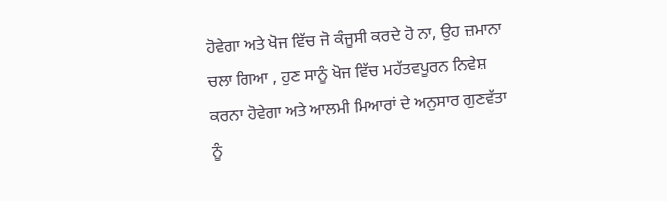ਹੋਵੇਗਾ ਅਤੇ ਖੋਜ ਵਿੱਚ ਜੋ ਕੰਜੂਸੀ ਕਰਦੇ ਹੋ ਨਾ, ਉਹ ਜ਼ਮਾਨਾ ਚਲਾ ਗਿਆ , ਹੁਣ ਸਾਨੂੰ ਖੋਜ ਵਿੱਚ ਮਹੱਤਵਪੂਰਨ ਨਿਵੇਸ਼ ਕਰਨਾ ਹੋਵੇਗਾ ਅਤੇ ਆਲਮੀ ਮਿਆਰਾਂ ਦੇ ਅਨੁਸਾਰ ਗੁਣਵੱਤਾ ਨੂੰ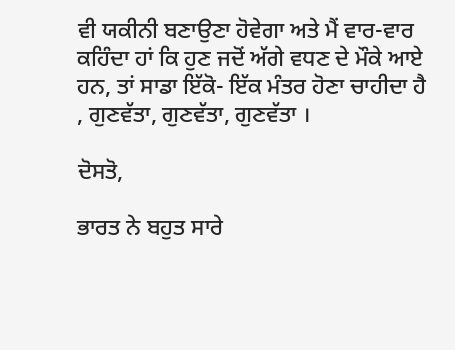ਵੀ ਯਕੀਨੀ ਬਣਾਉਣਾ ਹੋਵੇਗਾ ਅਤੇ ਮੈਂ ਵਾਰ-ਵਾਰ ਕਹਿੰਦਾ ਹਾਂ ਕਿ ਹੁਣ ਜਦੋਂ ਅੱਗੇ ਵਧਣ ਦੇ ਮੌਕੇ ਆਏ ਹਨ, ਤਾਂ ਸਾਡਾ ਇੱਕੋ- ਇੱਕ ਮੰਤਰ ਹੋਣਾ ਚਾਹੀਦਾ ਹੈ , ਗੁਣਵੱਤਾ, ਗੁਣਵੱਤਾ, ਗੁਣਵੱਤਾ ।

ਦੋਸਤੋ,

ਭਾਰਤ ਨੇ ਬਹੁਤ ਸਾਰੇ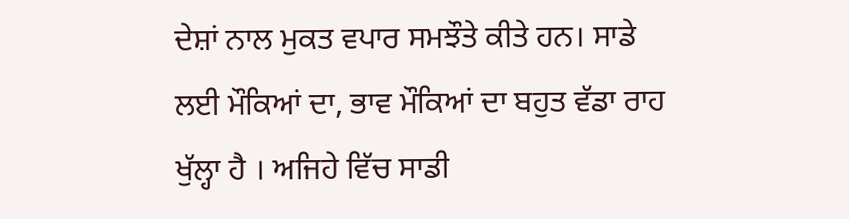ਦੇਸ਼ਾਂ ਨਾਲ ਮੁਕਤ ਵਪਾਰ ਸਮਝੌਤੇ ਕੀਤੇ ਹਨ। ਸਾਡੇ ਲਈ ਮੌਕਿਆਂ ਦਾ, ਭਾਵ ਮੌਕਿਆਂ ਦਾ ਬਹੁਤ ਵੱਡਾ ਰਾਹ ਖੁੱਲ੍ਹਾ ਹੈ । ਅਜਿਹੇ ਵਿੱਚ ਸਾਡੀ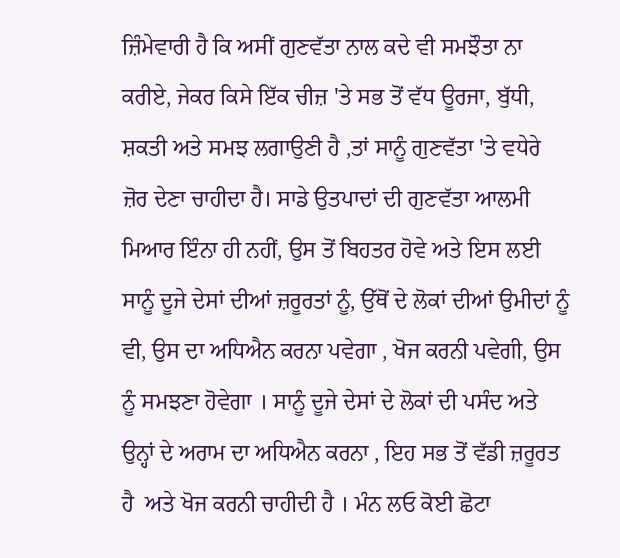ਜ਼ਿੰਮੇਵਾਰੀ ਹੈ ਕਿ ਅਸੀਂ ਗੁਣਵੱਤਾ ਨਾਲ ਕਦੇ ਵੀ ਸਮਝੌਤਾ ਨਾ ਕਰੀਏ, ਜੇਕਰ ਕਿਸੇ ਇੱਕ ਚੀਜ਼ 'ਤੇ ਸਭ ਤੋਂ ਵੱਧ ਊਰਜਾ, ਬੁੱਧੀ, ਸ਼ਕਤੀ ਅਤੇ ਸਮਝ ਲਗਾਉਣੀ ਹੈ ,ਤਾਂ ਸਾਨੂੰ ਗੁਣਵੱਤਾ 'ਤੇ ਵਧੇਰੇ ਜ਼ੋਰ ਦੇਣਾ ਚਾਹੀਦਾ ਹੈ। ਸਾਡੇ ਉਤਪਾਦਾਂ ਦੀ ਗੁਣਵੱਤਾ ਆਲਮੀ ਮਿਆਰ ਇੰਨਾ ਹੀ ਨਹੀਂ, ਉਸ ਤੋਂ ਬਿਹਤਰ ਹੋਵੇ ਅਤੇ ਇਸ ਲਈ ਸਾਨੂੰ ਦੂਜੇ ਦੇਸਾਂ ਦੀਆਂ ਜ਼ਰੂਰਤਾਂ ਨੂੰ, ਉੱਥੋਂ ਦੇ ਲੋਕਾਂ ਦੀਆਂ ਉਮੀਦਾਂ ਨੂੰ ਵੀ, ਉਸ ਦਾ ਅਧਿਐਨ ਕਰਨਾ ਪਵੇਗਾ , ਖੋਜ ਕਰਨੀ ਪਵੇਗੀ, ਉਸ ਨੂੰ ਸਮਝਣਾ ਹੋਵੇਗਾ । ਸਾਨੂੰ ਦੂਜੇ ਦੇਸਾਂ ਦੇ ਲੋਕਾਂ ਦੀ ਪਸੰਦ ਅਤੇ ਉਨ੍ਹਾਂ ਦੇ ਅਰਾਮ ਦਾ ਅਧਿਐਨ ਕਰਨਾ , ਇਹ ਸਭ ਤੋਂ ਵੱਡੀ ਜ਼ਰੂਰਤ ਹੈ  ਅਤੇ ਖੋਜ ਕਰਨੀ ਚਾਹੀਦੀ ਹੈ । ਮੰਨ ਲਓ ਕੋਈ ਛੋਟਾ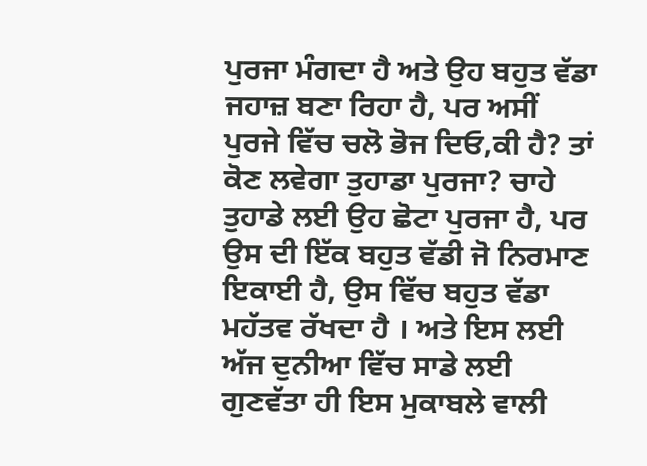ਪੁਰਜਾ ਮੰਗਦਾ ਹੈ ਅਤੇ ਉਹ ਬਹੁਤ ਵੱਡਾ ਜਹਾਜ਼ ਬਣਾ ਰਿਹਾ ਹੈ, ਪਰ ਅਸੀਂ ਪੁਰਜੇ ਵਿੱਚ ਚਲੋ ਭੋਜ ਦਿਓ,ਕੀ ਹੈ? ਤਾਂ ਕੋਣ ਲਵੇਗਾ ਤੁਹਾਡਾ ਪੁਰਜਾ? ਚਾਹੇ ਤੁਹਾਡੇ ਲਈ ਉਹ ਛੋਟਾ ਪੁਰਜਾ ਹੈ, ਪਰ ਉਸ ਦੀ ਇੱਕ ਬਹੁਤ ਵੱਡੀ ਜੋ ਨਿਰਮਾਣ ਇਕਾਈ ਹੈ, ਉਸ ਵਿੱਚ ਬਹੁਤ ਵੱਡਾ ਮਹੱਤਵ ਰੱਖਦਾ ਹੈ । ਅਤੇ ਇਸ ਲਈ ਅੱਜ ਦੁਨੀਆ ਵਿੱਚ ਸਾਡੇ ਲਈ ਗੁਣਵੱਤਾ ਹੀ ਇਸ ਮੁਕਾਬਲੇ ਵਾਲੀ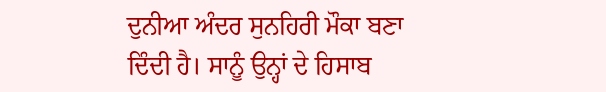ਦੁਨੀਆ ਅੰਦਰ ਸੁਨਹਿਰੀ ਮੌਕਾ ਬਣਾ ਦਿੰਦੀ ਹੈ। ਸਾਨੂੰ ਉਨ੍ਹਾਂ ਦੇ ਹਿਸਾਬ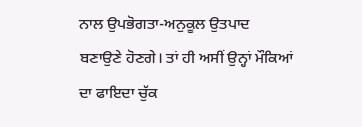ਨਾਲ ਉਪਭੋਗਤਾ-ਅਨੁਕੂਲ ਉਤਪਾਦ ਬਣਾਉਣੇ ਹੋਣਗੇ। ਤਾਂ ਹੀ ਅਸੀਂ ਉਨ੍ਹਾਂ ਮੌਕਿਆਂ ਦਾ ਫਾਇਦਾ ਚੁੱਕ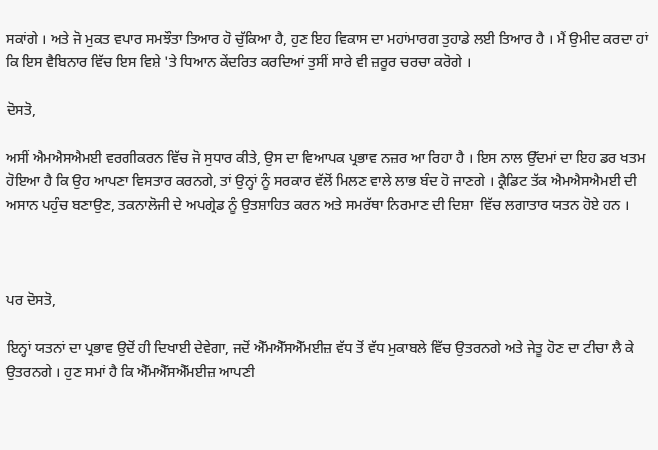ਸਕਾਂਗੇ । ਅਤੇ ਜੋ ਮੁਕਤ ਵਪਾਰ ਸਮਝੌਤਾ ਤਿਆਰ ਹੋ ਚੁੱਕਿਆ ਹੈ, ਹੁਣ ਇਹ ਵਿਕਾਸ ਦਾ ਮਹਾਂਮਾਰਗ ਤੁਹਾਡੇ ਲਈ ਤਿਆਰ ਹੈ । ਮੈਂ ਉਮੀਦ ਕਰਦਾ ਹਾਂ ਕਿ ਇਸ ਵੈਬਿਨਾਰ ਵਿੱਚ ਇਸ ਵਿਸ਼ੇ 'ਤੇ ਧਿਆਨ ਕੇਂਦਰਿਤ ਕਰਦਿਆਂ ਤੁਸੀਂ ਸਾਰੇ ਵੀ ਜ਼ਰੂਰ ਚਰਚਾ ਕਰੋਗੇ ।

ਦੋਸਤੋ,

ਅਸੀਂ ਐਮਐਸਐਮਈ ਵਰਗੀਕਰਨ ਵਿੱਚ ਜੋ ਸੁਧਾਰ ਕੀਤੇ, ਉਸ ਦਾ ਵਿਆਪਕ ਪ੍ਰਭਾਵ ਨਜ਼ਰ ਆ ਰਿਹਾ ਹੈ । ਇਸ ਨਾਲ ਉੱਦਮਾਂ ਦਾ ਇਹ ਡਰ ਖਤਮ ਹੋਇਆ ਹੈ ਕਿ ਉਹ ਆਪਣਾ ਵਿਸਤਾਰ ਕਰਨਗੇ, ਤਾਂ ਉਨ੍ਹਾਂ ਨੂੰ ਸਰਕਾਰ ਵੱਲੋਂ ਮਿਲਣ ਵਾਲੇ ਲਾਭ ਬੰਦ ਹੋ ਜਾਣਗੇ । ਕ੍ਰੈਡਿਟ ਤੱਕ ਐਮਐਸਐਮਈ ਦੀ ਅਸਾਨ ਪਹੁੰਚ ਬਣਾਉਣ, ਤਕਨਾਲੋਜੀ ਦੇ ਅਪਗ੍ਰੇਡ ਨੂੰ ਉਤਸ਼ਾਹਿਤ ਕਰਨ ਅਤੇ ਸਮਰੱਥਾ ਨਿਰਮਾਣ ਦੀ ਦਿਸ਼ਾ  ਵਿੱਚ ਲਗਾਤਾਰ ਯਤਨ ਹੋਏ ਹਨ ।



ਪਰ ਦੋਸਤੋ,

ਇਨ੍ਹਾਂ ਯਤਨਾਂ ਦਾ ਪ੍ਰਭਾਵ ਉਦੋਂ ਹੀ ਦਿਖਾਈ ਦੇਵੇਗਾ, ਜਦੋਂ ਐੱਮਐੱਸਐੱਮਈਜ਼ ਵੱਧ ਤੋਂ ਵੱਧ ਮੁਕਾਬਲੇ ਵਿੱਚ ਉਤਰਨਗੇ ਅਤੇ ਜੇਤੂ ਹੋਣ ਦਾ ਟੀਚਾ ਲੈ ਕੇ ਉਤਰਨਗੇ । ਹੁਣ ਸਮਾਂ ਹੈ ਕਿ ਐੱਮਐੱਸਐੱਮਈਜ਼ ਆਪਣੀ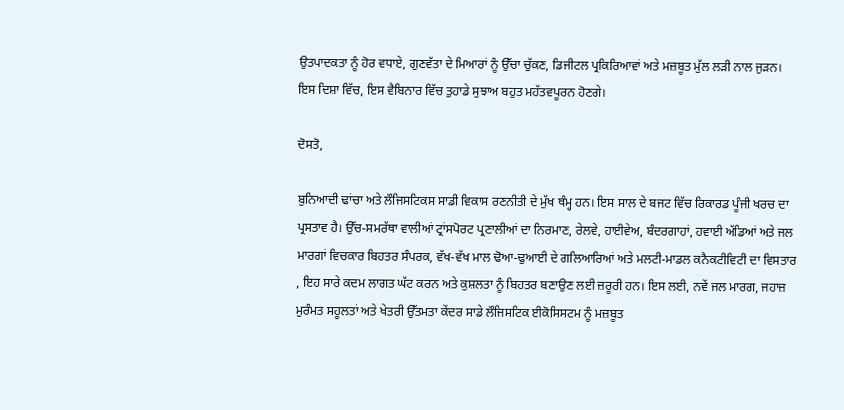ਉਤਪਾਦਕਤਾ ਨੂੰ ਹੋਰ ਵਧਾਏ, ਗੁਣਵੱਤਾ ਦੇ ਮਿਆਰਾਂ ਨੂੰ ਉੱਚਾ ਚੁੱਕਣ, ਡਿਜੀਟਲ ਪ੍ਰਕਿਰਿਆਵਾਂ ਅਤੇ ਮਜ਼ਬੂਤ ਮੁੱਲ ਲੜੀ ਨਾਲ ਜੁੜਨ। ਇਸ ਦਿਸ਼ਾ ਵਿੱਚ, ਇਸ ਵੈਬਿਨਾਰ ਵਿੱਚ ਤੁਹਾਡੇ ਸੁਝਾਅ ਬਹੁਤ ਮਹੱਤਵਪੂਰਨ ਹੋਣਗੇ।

ਦੋਸਤੋ,

ਬੁਨਿਆਦੀ ਢਾਂਚਾ ਅਤੇ ਲੌਜਿਸਟਿਕਸ ਸਾਡੀ ਵਿਕਾਸ ਰਣਨੀਤੀ ਦੇ ਮੁੱਖ ਥੰਮ੍ਹ ਹਨ। ਇਸ ਸਾਲ ਦੇ ਬਜਟ ਵਿੱਚ ਰਿਕਾਰਡ ਪੂੰਜੀ ਖਰਚ ਦਾ ਪ੍ਰਸਤਾਵ ਹੈ। ਉੱਚ-ਸਮਰੱਥਾ ਵਾਲੀਆਂ ਟ੍ਰਾਂਸਪੋਰਟ ਪ੍ਰਣਾਲੀਆਂ ਦਾ ਨਿਰਮਾਣ, ਰੇਲਵੇ, ਹਾਈਵੇਅ, ਬੰਦਰਗਾਹਾਂ, ਹਵਾਈ ਅੱਡਿਆਂ ਅਤੇ ਜਲ ਮਾਰਗਾਂ ਵਿਚਕਾਰ ਬਿਹਤਰ ਸੰਪਰਕ, ਵੱਖ-ਵੱਖ ਮਾਲ ਢੋਆ-ਢੁਆਈ ਦੇ ਗਲਿਆਰਿਆਂ ਅਤੇ ਮਲਟੀ-ਮਾਡਲ ਕਨੈਕਟੀਵਿਟੀ ਦਾ ਵਿਸਤਾਰ , ਇਹ ਸਾਰੇ ਕਦਮ ਲਾਗਤ ਘੱਟ ਕਰਨ ਅਤੇ ਕੁਸ਼ਲਤਾ ਨੂੰ ਬਿਹਤਰ ਬਣਾਉਣ ਲਈ ਜ਼ਰੂਰੀ ਹਨ। ਇਸ ਲਈ, ਨਵੇਂ ਜਲ ਮਾਰਗ, ਜਹਾਜ਼ ਮੁਰੰਮਤ ਸਹੂਲਤਾਂ ਅਤੇ ਖੇਤਰੀ ਉੱਤਮਤਾ ਕੇਂਦਰ ਸਾਡੇ ਲੌਜਿਸਟਿਕ ਈਕੋਸਿਸਟਮ ਨੂੰ ਮਜ਼ਬੂਤ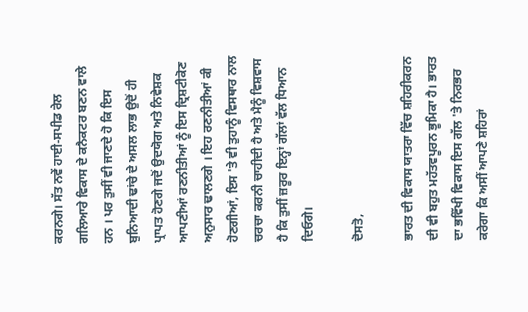ਕਰਨਗੇ। ਸੱਤ ਨਵੇਂ ਹਾਈ-ਸਪੀਡ ਰੇਲ ਗਲਿਆਰੇ ਵਿਕਾਸ ਦੇ ਕਨੈਕਟਰ ਬਣਨ ਵਾਲੇ ਹਨ । ਪਰ ਤੁਸੀਂ ਵੀ ਜਾਣਦੇ ਹੋ ਕਿ ਇਸ ਬੁਨਿਆਦੀ ਢਾਂਚੇ ਦੇ ਅਸਲ ਲਾਭ ਉਦੋਂ ਹੀ ਪ੍ਰਾਪਤ ਹੋਣਗੇ ਜਦੋਂ ਉਦਯੋਗ ਅਤੇ ਨਿਵੇਸ਼ਕ ਆਪਣੀਆਂ ਰਣਨੀਤੀਆਂ ਨੂੰ ਇਸ ਦ੍ਰਿਸ਼ਟੀਕੋਣ ਅਨੁਸਾਰ ਢਾਲਣਗੇ । ਇਹ ਰਣਨੀਤੀਆਂ ਕੀ ਹੋਣਗੀਆਂ, ਇਸ 'ਤੇ ਵੀ ਤੁਹਾਨੂੰ ਵਿਸਥਾਰ ਨਾਲ ਚਰਚਾ ਕਰਨੀ ਚਾਹੀਦੀ ਹੈ ਅਤੇ ਮੈਨੂੰ ਵਿਸ਼ਵਾਸ ਹੈ ਕਿ ਤੁਸੀਂ ਜ਼ਰੂਰ ਇਨ੍ਹਾਂ ਗੱਲਾਂ ਵੱਲ ਧਿਆਨ ਦਿਓਗੇ।

ਦੋਸਤੋ,

ਭਾਰਤ ਦੀ ਵਿਕਾਸ ਯਾਤਰਾ ਵਿੱਚ ਸ਼ਹਿਰੀਕਰਨ ਦੀ ਵੀ ਬਹੁਤ ਮਹੱਤਵਪੂਰਨ ਭੂਮਿਕਾ ਹੈ। ਭਾਰਤ ਦਾ ਭਵਿੱਖੀ ਵਿਕਾਸ ਇਸ ਗੱਲ 'ਤੇ ਨਿਰਭਰ ਕਰੇਗਾ ਕਿ ਅਸੀਂ ਆਪਣੇ ਸ਼ਹਿਰਾਂ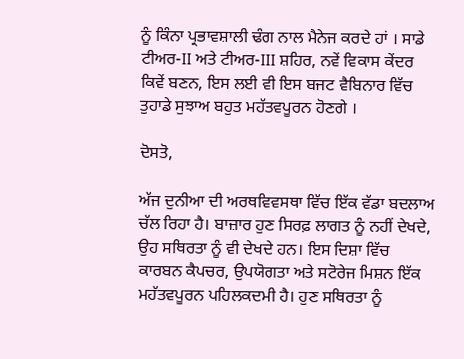ਨੂੰ ਕਿੰਨਾ ਪ੍ਰਭਾਵਸ਼ਾਲੀ ਢੰਗ ਨਾਲ ਮੈਨੇਜ ਕਰਦੇ ਹਾਂ । ਸਾਡੇ ਟੀਅਰ-II ਅਤੇ ਟੀਅਰ-III ਸ਼ਹਿਰ, ਨਵੇਂ ਵਿਕਾਸ ਕੇਂਦਰ ਕਿਵੇਂ ਬਣਨ, ਇਸ ਲਈ ਵੀ ਇਸ ਬਜਟ ਵੈਬਿਨਾਰ ਵਿੱਚ ਤੁਹਾਡੇ ਸੁਝਾਅ ਬਹੁਤ ਮਹੱਤਵਪੂਰਨ ਹੋਣਗੇ ।

ਦੋਸਤੋ,

ਅੱਜ ਦੁਨੀਆ ਦੀ ਅਰਥਵਿਵਸਥਾ ਵਿੱਚ ਇੱਕ ਵੱਡਾ ਬਦਲਾਅ ਚੱਲ ਰਿਹਾ ਹੈ। ਬਾਜ਼ਾਰ ਹੁਣ ਸਿਰਫ਼ ਲਾਗਤ ਨੂੰ ਨਹੀਂ ਦੇਖਦੇ, ਉਹ ਸਥਿਰਤਾ ਨੂੰ ਵੀ ਦੇਖਦੇ ਹਨ। ਇਸ ਦਿਸ਼ਾ ਵਿੱਚ ਕਾਰਬਨ ਕੈਪਚਰ, ਉਪਯੋਗਤਾ ਅਤੇ ਸਟੋਰੇਜ ਮਿਸ਼ਨ ਇੱਕ ਮਹੱਤਵਪੂਰਨ ਪਹਿਲਕਦਮੀ ਹੈ। ਹੁਣ ਸਥਿਰਤਾ ਨੂੰ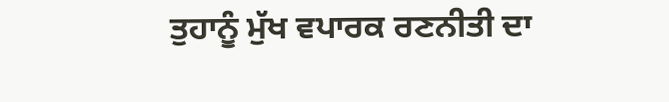ਤੁਹਾਨੂੰ ਮੁੱਖ ਵਪਾਰਕ ਰਣਨੀਤੀ ਦਾ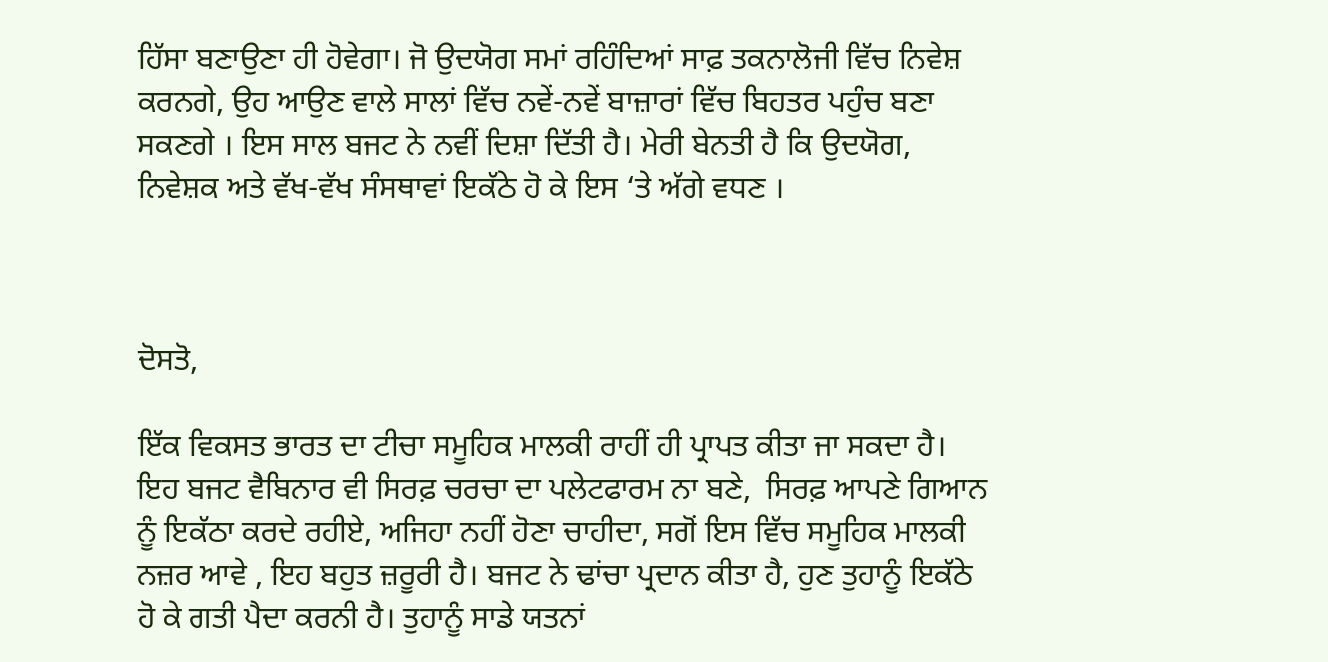ਹਿੱਸਾ ਬਣਾਉਣਾ ਹੀ ਹੋਵੇਗਾ। ਜੋ ਉਦਯੋਗ ਸਮਾਂ ਰਹਿੰਦਿਆਂ ਸਾਫ਼ ਤਕਨਾਲੋਜੀ ਵਿੱਚ ਨਿਵੇਸ਼ ਕਰਨਗੇ, ਉਹ ਆਉਣ ਵਾਲੇ ਸਾਲਾਂ ਵਿੱਚ ਨਵੇਂ-ਨਵੇਂ ਬਾਜ਼ਾਰਾਂ ਵਿੱਚ ਬਿਹਤਰ ਪਹੁੰਚ ਬਣਾ ਸਕਣਗੇ । ਇਸ ਸਾਲ ਬਜਟ ਨੇ ਨਵੀਂ ਦਿਸ਼ਾ ਦਿੱਤੀ ਹੈ। ਮੇਰੀ ਬੇਨਤੀ ਹੈ ਕਿ ਉਦਯੋਗ, ਨਿਵੇਸ਼ਕ ਅਤੇ ਵੱਖ-ਵੱਖ ਸੰਸਥਾਵਾਂ ਇਕੱਠੇ ਹੋ ਕੇ ਇਸ ‘ਤੇ ਅੱਗੇ ਵਧਣ ।



ਦੋਸਤੋ,

ਇੱਕ ਵਿਕਸਤ ਭਾਰਤ ਦਾ ਟੀਚਾ ਸਮੂਹਿਕ ਮਾਲਕੀ ਰਾਹੀਂ ਹੀ ਪ੍ਰਾਪਤ ਕੀਤਾ ਜਾ ਸਕਦਾ ਹੈ। ਇਹ ਬਜਟ ਵੈਬਿਨਾਰ ਵੀ ਸਿਰਫ਼ ਚਰਚਾ ਦਾ ਪਲੇਟਫਾਰਮ ਨਾ ਬਣੇ,  ਸਿਰਫ਼ ਆਪਣੇ ਗਿਆਨ ਨੂੰ ਇਕੱਠਾ ਕਰਦੇ ਰਹੀਏ, ਅਜਿਹਾ ਨਹੀਂ ਹੋਣਾ ਚਾਹੀਦਾ, ਸਗੋਂ ਇਸ ਵਿੱਚ ਸਮੂਹਿਕ ਮਾਲਕੀ ਨਜ਼ਰ ਆਵੇ , ਇਹ ਬਹੁਤ ਜ਼ਰੂਰੀ ਹੈ। ਬਜਟ ਨੇ ਢਾਂਚਾ ਪ੍ਰਦਾਨ ਕੀਤਾ ਹੈ, ਹੁਣ ਤੁਹਾਨੂੰ ਇਕੱਠੇ ਹੋ ਕੇ ਗਤੀ ਪੈਦਾ ਕਰਨੀ ਹੈ। ਤੁਹਾਨੂੰ ਸਾਡੇ ਯਤਨਾਂ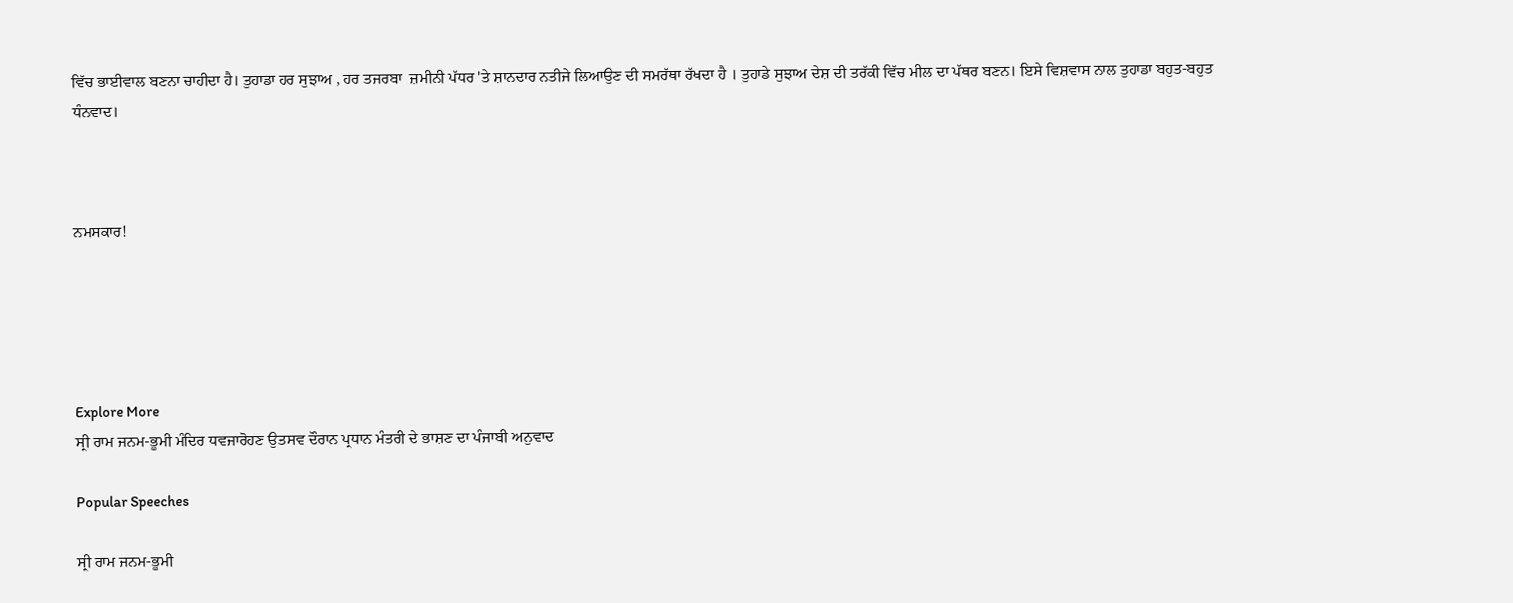ਵਿੱਚ ਭਾਈਵਾਲ ਬਣਨਾ ਚਾਹੀਦਾ ਹੈ। ਤੁਹਾਡਾ ਹਰ ਸੁਝਾਅ , ਹਰ ਤਜਰਬਾ  ਜ਼ਮੀਨੀ ਪੱਧਰ 'ਤੇ ਸ਼ਾਨਦਾਰ ਨਤੀਜੇ ਲਿਆਉਣ ਦੀ ਸਮਰੱਥਾ ਰੱਖਦਾ ਹੈ । ਤੁਹਾਡੇ ਸੁਝਾਅ ਦੇਸ਼ ਦੀ ਤਰੱਕੀ ਵਿੱਚ ਮੀਲ ਦਾ ਪੱਥਰ ਬਣਨ। ਇਸੇ ਵਿਸ਼ਵਾਸ ਨਾਲ ਤੁਹਾਡਾ ਬਹੁਤ-ਬਹੁਤ ਧੰਨਵਾਦ।



ਨਮਸਕਾਰ!





Explore More
ਸ੍ਰੀ ਰਾਮ ਜਨਮ-ਭੂਮੀ ਮੰਦਿਰ ਧਵਜਾਰੋਹਣ ਉਤਸਵ ਦੌਰਾਨ ਪ੍ਰਧਾਨ ਮੰਤਰੀ ਦੇ ਭਾਸ਼ਣ ਦਾ ਪੰਜਾਬੀ ਅਨੁਵਾਦ

Popular Speeches

ਸ੍ਰੀ ਰਾਮ ਜਨਮ-ਭੂਮੀ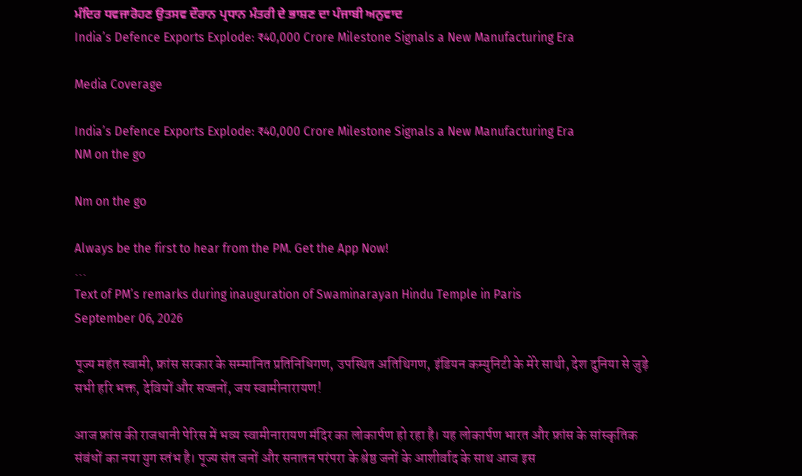ਮੰਦਿਰ ਧਵਜਾਰੋਹਣ ਉਤਸਵ ਦੌਰਾਨ ਪ੍ਰਧਾਨ ਮੰਤਰੀ ਦੇ ਭਾਸ਼ਣ ਦਾ ਪੰਜਾਬੀ ਅਨੁਵਾਦ
India’s Defence Exports Explode: ₹40,000 Crore Milestone Signals a New Manufacturing Era

Media Coverage

India’s Defence Exports Explode: ₹40,000 Crore Milestone Signals a New Manufacturing Era
NM on the go

Nm on the go

Always be the first to hear from the PM. Get the App Now!
...
Text of PM’s remarks during inauguration of Swaminarayan Hindu Temple in Paris
September 06, 2026

पूज्य महंत स्वामी, फ्रांस सरकार के सम्मानित प्रतिनिधिगण, उपस्थित अतिथिगण, इंडियन कम्युनिटी के मेरे साथी, देश दुनिया से जुड़े सभी हरि भक्त, देवियों और सज्जनों, जय स्वामीनारायण!

आज फ्रांस की राजधानी पेरिस में भव्य स्वामीनारायण मंदिर का लोकार्पण हो रहा है। यह लोकार्पण भारत और फ्रांस के सांस्कृतिक संबंधों का नया युग स्तंभ है। पूज्य संत जनों और सनातन परंपरा के श्रेष्ठ जनों के आशीर्वाद के साथ आज इस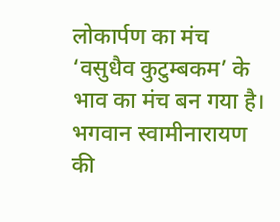लोकार्पण का मंच ‘वसुधैव कुटुम्बकम’ के भाव का मंच बन गया है। भगवान स्वामीनारायण की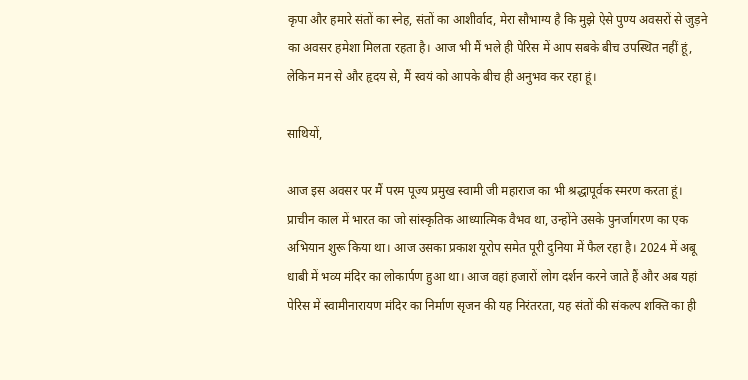कृपा और हमारे संतों का स्नेह, संतों का आशीर्वाद, मेरा सौभाग्य है कि मुझे ऐसे पुण्य अवसरों से जुड़ने का अवसर हमेशा मिलता रहता है। आज भी मैं भले ही पेरिस में आप सबके बीच उपस्थित नहीं हूं, लेकिन मन से और हृदय से, मैं स्वयं को आपके बीच ही अनुभव कर रहा हूं।

साथियों,

आज इस अवसर पर मैं परम पूज्य प्रमुख स्वामी जी महाराज का भी श्रद्धापूर्वक स्मरण करता हूं। प्राचीन काल में भारत का जो सांस्कृतिक आध्यात्मिक वैभव था, उन्होंने उसके पुनर्जागरण का एक अभियान शुरू किया था। आज उसका प्रकाश यूरोप समेत पूरी दुनिया में फैल रहा है। 2024 में अबू धाबी में भव्य मंदिर का लोकार्पण हुआ था। आज वहां हजारों लोग दर्शन करने जाते हैं और अब यहां पेरिस में स्वामीनारायण मंदिर का निर्माण सृजन की यह निरंतरता, यह संतों की संकल्प शक्ति का ही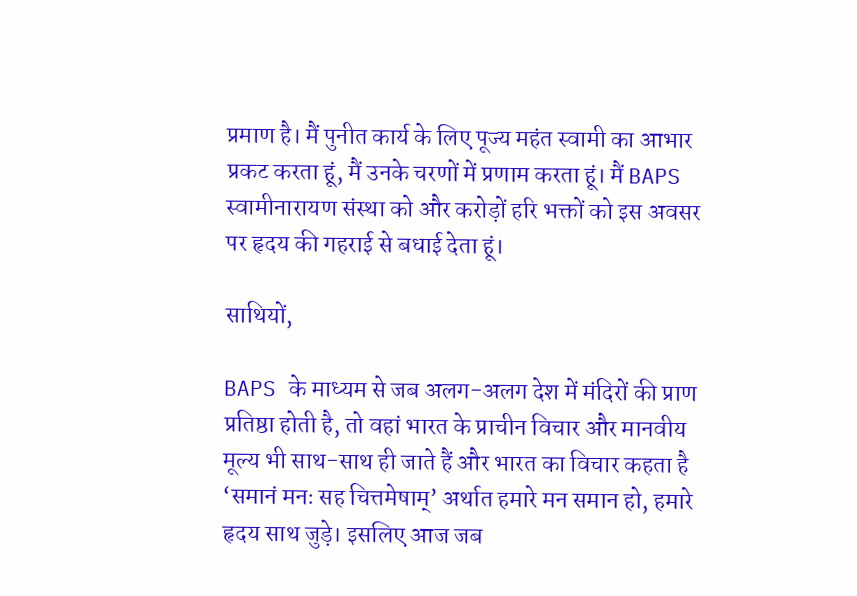प्रमाण है। मैं पुनीत कार्य के लिए पूज्य महंत स्वामी का आभार प्रकट करता हूं, मैं उनके चरणों में प्रणाम करता हूं। मैं BAPS स्वामीनारायण संस्था को और करोड़ों हरि भक्तों को इस अवसर पर हृदय की गहराई से बधाई देता हूं।

साथियों,

BAPS के माध्यम से जब अलग-अलग देश में मंदिरों की प्राण प्रतिष्ठा होती है, तो वहां भारत के प्राचीन विचार और मानवीय मूल्य भी साथ-साथ ही जाते हैं और भारत का विचार कहता है ‘समानं मनः सह चित्तमेषाम्’ अर्थात हमारे मन समान हो, हमारे हृदय साथ जुड़े। इसलिए आज जब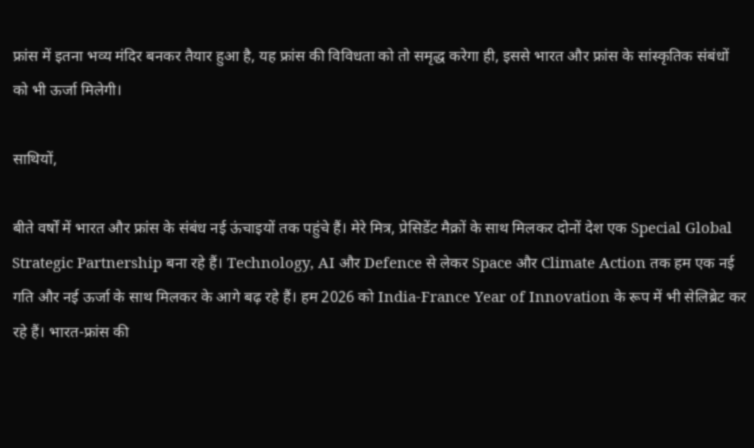फ्रांस में इतना भव्य मंदिर बनकर तैयार हुआ है, यह फ्रांस की विविधता को तो समृद्ध करेगा ही, इससे भारत और फ्रांस के सांस्कृतिक संबंधों को भी ऊर्जा मिलेगी।

साथियों,

बीते वर्षों में भारत और फ्रांस के संबंध नई ऊंचाइयों तक पहुंचे हैं। मेरे मित्र, प्रेसिडेंट मैक्रों के साथ मिलकर दोनों देश एक Special Global Strategic Partnership बना रहे हैं। Technology, AI और Defence से लेकर Space और Climate Action तक हम एक नई गति और नई ऊर्जा के साथ मिलकर के आगे बढ़ रहे हैं। हम 2026 को India-France Year of Innovation के रूप में भी सेलिब्रेट कर रहे हैं। भारत-फ्रांस की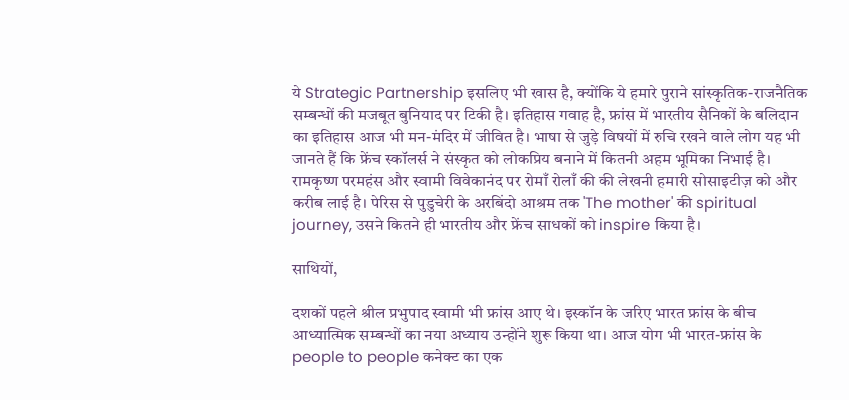ये Strategic Partnership इसलिए भी खास है, क्योंकि ये हमारे पुराने सांस्कृतिक-राजनैतिक सम्बन्धों की मजबूत बुनियाद पर टिकी है। इतिहास गवाह है, फ्रांस में भारतीय सैनिकों के बलिदान का इतिहास आज भी मन-मंदिर में जीवित है। भाषा से जुड़े विषयों में रुचि रखने वाले लोग यह भी जानते हैं कि फ्रेंच स्कॉलर्स ने संस्कृत को लोकप्रिय बनाने में कितनी अहम भूमिका निभाई है। रामकृष्ण परमहंस और स्वामी विवेकानंद पर रोमाँ रोलाँ की की लेखनी हमारी सोसाइटीज़ को और करीब लाई है। पेरिस से पुडुचेरी के अरबिंदो आश्रम तक 'The mother' की spiritual journey, उसने कितने ही भारतीय और फ्रेंच साधकों को inspire किया है।

साथियों,

दशकों पहले श्रील प्रभुपाद स्वामी भी फ्रांस आए थे। इस्कॉन के जरिए भारत फ्रांस के बीच आध्यात्मिक सम्बन्धों का नया अध्याय उन्होंने शुरू किया था। आज योग भी भारत-फ्रांस के people to people कनेक्ट का एक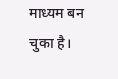माध्यम बन चुका है।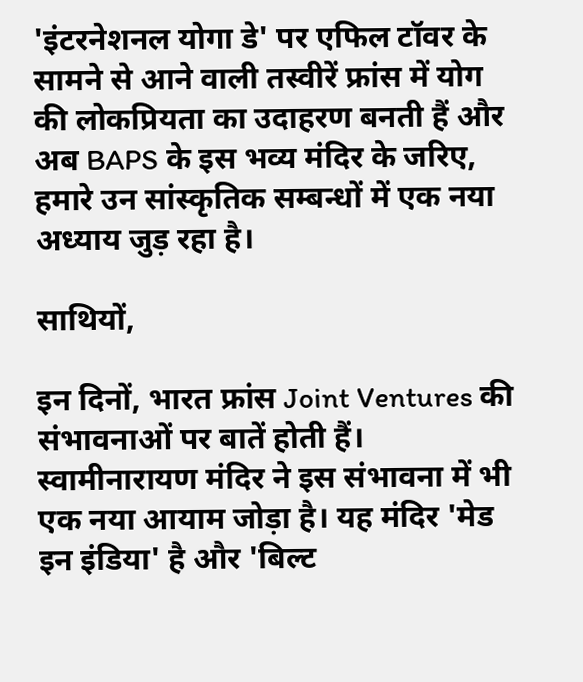'इंटरनेशनल योगा डे' पर एफिल टॉवर के सामने से आने वाली तस्वीरें फ्रांस में योग की लोकप्रियता का उदाहरण बनती हैं और अब BAPS के इस भव्य मंदिर के जरिए, हमारे उन सांस्कृतिक सम्बन्धों में एक नया अध्याय जुड़ रहा है।

साथियों,

इन दिनों, भारत फ्रांस Joint Ventures की संभावनाओं पर बातें होती हैं। स्वामीनारायण मंदिर ने इस संभावना में भी एक नया आयाम जोड़ा है। यह मंदिर 'मेड इन इंडिया' है और 'बिल्ट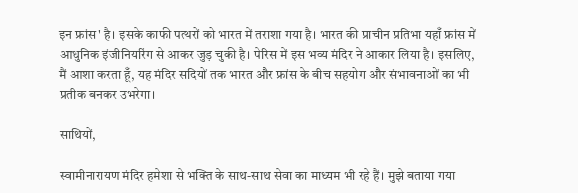इन फ्रांस' है। इसके काफी पत्थरों को भारत में तराशा गया है। भारत की प्राचीन प्रतिभा यहाँ फ्रांस में आधुनिक इंजीनियरिंग से आकर जुड़ चुकी है। पेरिस में इस भव्य मंदिर ने आकार लिया है। इसलिए, मैं आशा करता हूँ, यह मंदिर सदियों तक भारत और फ्रांस के बीच सहयोग और संभावनाओं का भी प्रतीक बनकर उभरेगा।

साथियों,

स्वामीनारायण मंदिर हमेशा से भक्ति के साथ-साथ सेवा का माध्यम भी रहे हैं। मुझे बताया गया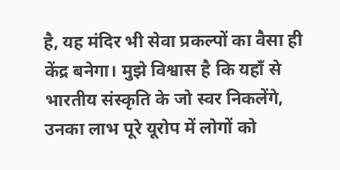है, यह मंदिर भी सेवा प्रकल्पों का वैसा ही केंद्र बनेगा। मुझे विश्वास है कि यहाँ से भारतीय संस्कृति के जो स्वर निकलेंगे, उनका लाभ पूरे यूरोप में लोगों को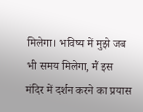मिलेगा। भविष्य में मुझे जब भी समय मिलेगा, मैं इस मंदिर में दर्शन करने का प्रयास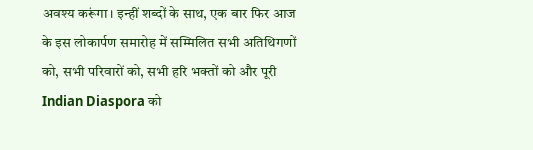अवश्य करूंगा। इन्हीं शब्दों के साथ, एक बार फिर आज के इस लोकार्पण समारोह में सम्मिलित सभी अतिथिगणों को, सभी परिवारों को, सभी हरि भक्तों को और पूरी Indian Diaspora को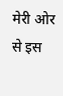मेरी ओर से इस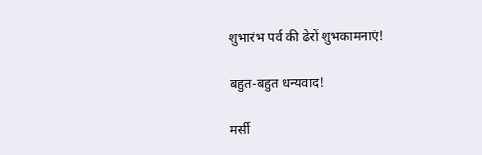शुभारंभ पर्व की ढेरों शुभकामनाएं!

बहुत-बहुत धन्यवाद!

मर्सी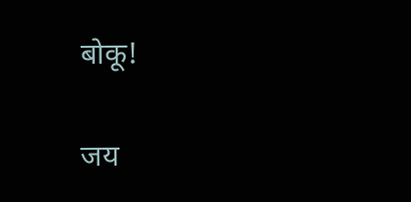बोकू!

जय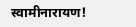स्वामीनारायण!